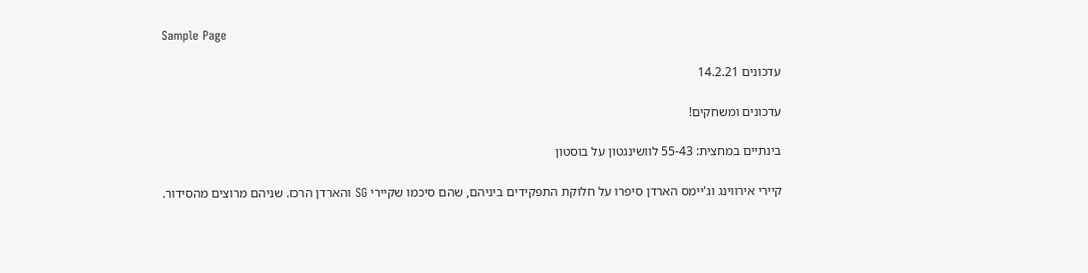Sample Page

עדכונים 14.2.21

עדכונים ומשחקים!

בינתיים במחצית: 55-43 לוושינגטון על בוסטון

קיירי אירווינג וג'יימס הארדן סיפרו על חלוקת התפקידים ביניהם, שהם סיכמו שקיירי SG והארדן הרכז. שניהם מרוצים מהסידור.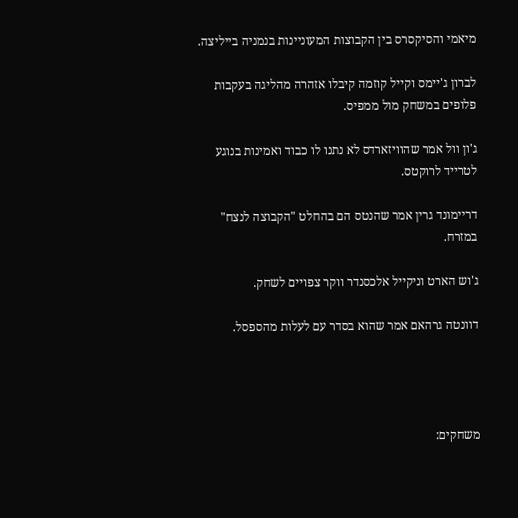מיאמי והסיקסרס בין הקבוצות המעוניינות בנמניה בייליצה.

לברון ג'יימס וקייל קוזמה קיבלו אזהרה מהליגה בעקבות פלופים במשחק מול ממפיס.

ג'ון וול אמר שהוויזארדס לא נתנו לו כבוד ואמינות בנוגע לטרייד לרוקטס.

דריימונד גרין אמר שהנטס הם בהחלט "הקבוצה לנצח" במזרח.

ג'וש הארט וניקייל אלכסנדר ווקר צפויים לשחק.

דוונטה גרהאם אמר שהוא בסדר עם לעלות מהספסל.




משחקים: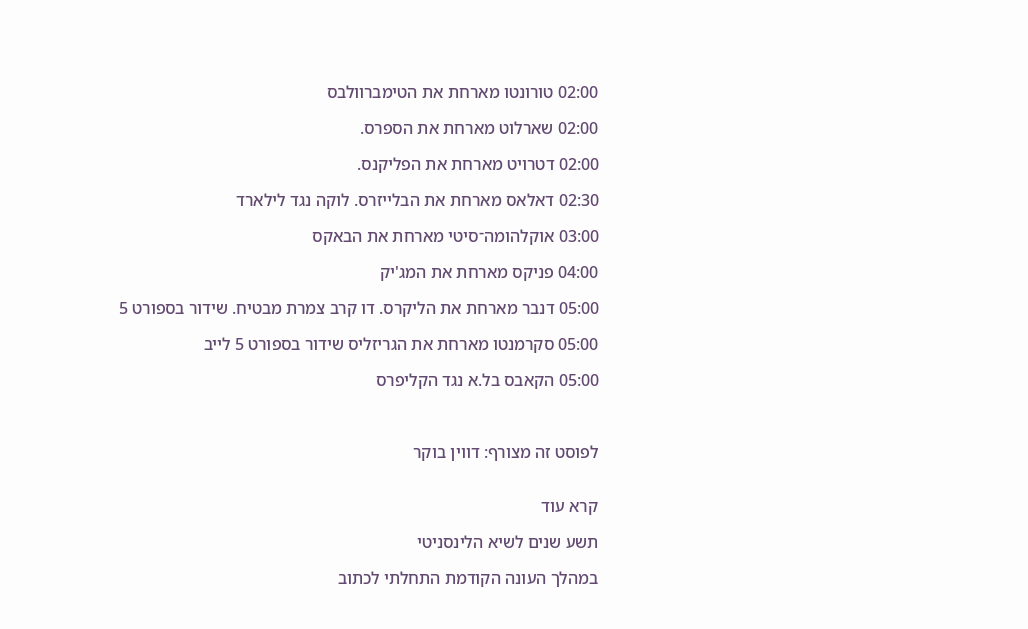02:00 טורונטו מארחת את הטימברוולבס

02:00 שארלוט מארחת את הספרס.

02:00 דטרויט מארחת את הפליקנס.

02:30 דאלאס מארחת את הבלייזרס. לוקה נגד לילארד

03:00 אוקלהומה־סיטי מארחת את הבאקס

04:00 פניקס מארחת את המג'יק

05:00 דנבר מארחת את הליקרס. דו קרב צמרת מבטיח. שידור בספורט 5

05:00 סקרמנטו מארחת את הגריזליס שידור בספורט 5 לייב

05:00 הקאבס בל.א נגד הקליפרס



לפוסט זה מצורף: דווין בוקר


קרא עוד

תשע שנים לשיא הלינסניטי

במהלך העונה הקודמת התחלתי לכתוב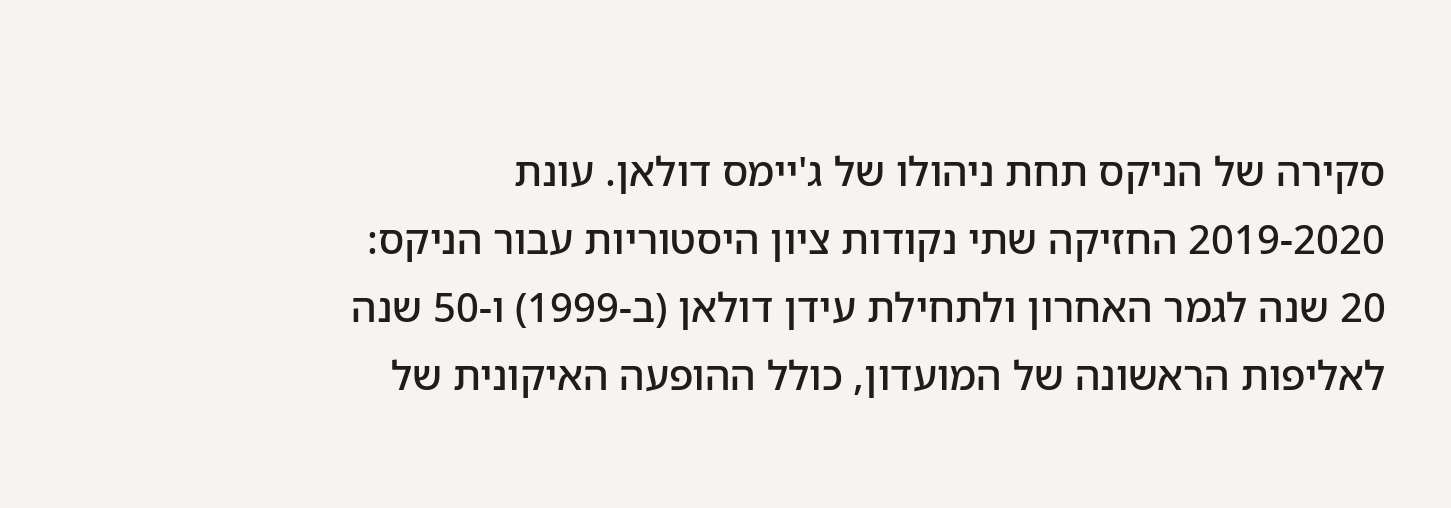סקירה של הניקס תחת ניהולו של ג'יימס דולאן. עונת 2019-2020 החזיקה שתי נקודות ציון היסטוריות עבור הניקס: 20 שנה לגמר האחרון ולתחילת עידן דולאן (ב-1999) ו-50 שנה לאליפות הראשונה של המועדון, כולל ההופעה האיקונית של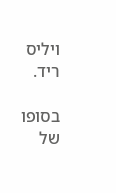ויליס ריד.

בסופו של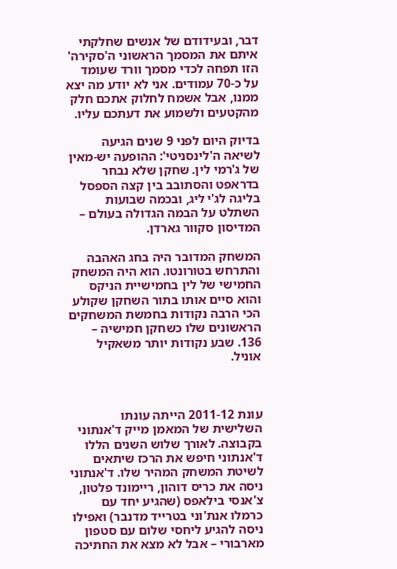דבר, ובעידודם של אנשים שחלקתי איתם את המסמך הראשוני ה'סקירה' הזו תפחה לכדי מסמך וורד שעומד על כ-70 עמודים. אני לא יודע מה יצא ממנו, אבל אשמח לחלוק אתכם חלק מהקטעים ולשמוע את דעתכם עליו.

בדיוק היום לפני 9 שנים הגיעה לשיאה ה'לינסניטי': ההופעה יש-מאין של ג'רמי לין. שחקן שלא נבחר בדראפט והסתובב בין קצה הספסל בליגה לג'י ליג, ובכמה שבועות השתלט על הבמה הגדולה בעולם – המדיסון סקוור גארדן.

המשחק המדובר היה בחג האהבה והתרחש בטורונטו. הוא היה המשחק החמישי של לין בחמישיית הניקס והוא סיים אותו בתור השחקן שקולע הכי הרבה נקודות בחמשת המשחקים הראשונים שלו כשחקן חמישיה – 136. שבע נקודות יותר משאקיל אוניל.



עונת 2011-12 הייתה עונתו השלישית של המאמן מייק ד'אנתוני בקבוצה. לאורך שלוש השנים הללו ד'אנתוני חיפש את הרכז שיתאים לשיטת המשחק המהיר שלו. ד'אנתוני ניסה את כריס דוהון, ריימונד פלטון, צ'אנסי בילאפס (שהגיע יחד עם כרמלו אנת'וני בטרייד מדנבר) ואפילו ניסה להגיע ליחסי שלום עם סטפון מארבורי – אבל לא מצא את החתיכה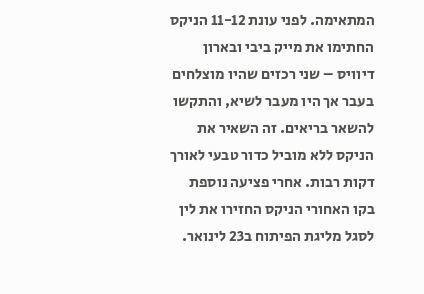המתאימה. לפני עונת 11-12 הניקס החתימו את מייק ביבי ובארון דיוויס – שני רכזים שהיו מוצלחים בעבר אך היו מעבר לשיא, והתקשו להשאר בריאים. זה השאיר את הניקס ללא מוביל כדור טבעי לאורך דקות רבות. אחרי פציעה נוספת בקו האחורי הניקס החזירו את לין לסגל מליגת הפיתוח ב23 לינואר.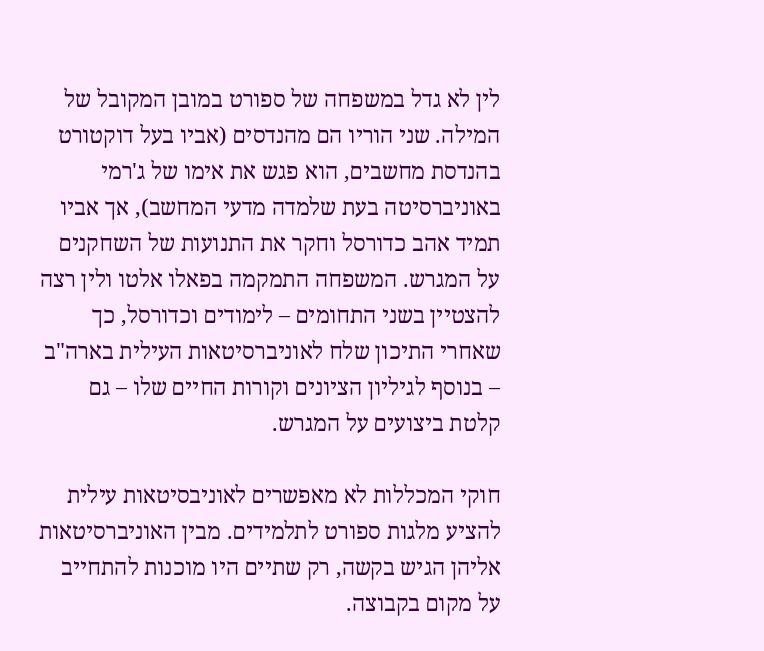לין לא גדל במשפחה של ספורט במובן המקובל של המילה. שני הוריו הם מהנדסים (אביו בעל דוקטורט בהנדסת מחשבים, הוא פגש את אימו של ג'רמי באוניברסיטה בעת שלמדה מדעי המחשב), אך אביו תמיד אהב כדורסל וחקר את התנועות של השחקנים על המגרש. המשפחה התמקמה בפאלו אלטו ולין רצה להצטיין בשני התחומים – לימודים וכדורסל, כך שאחרי התיכון שלח לאוניברסיטאות העילית בארה"ב – בנוסף לגיליון הציונים וקורות החיים שלו – גם קלטת ביצועים על המגרש.

חוקי המכללות לא מאפשרים לאוניבסיטאות עילית להציע מלגות ספורט לתלמידים. מבין האוניברסיטאות אליהן הגיש בקשה, רק שתיים היו מוכנות להתחייב על מקום בקבוצה.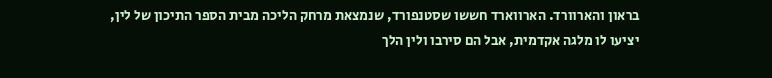בראון והארוורד. הארווארד חששו שסטנפורד, שנמצאת מרחק הליכה מבית הספר התיכון של לין, יציעו לו מלגה אקדמית, אבל הם סירבו ולין הלך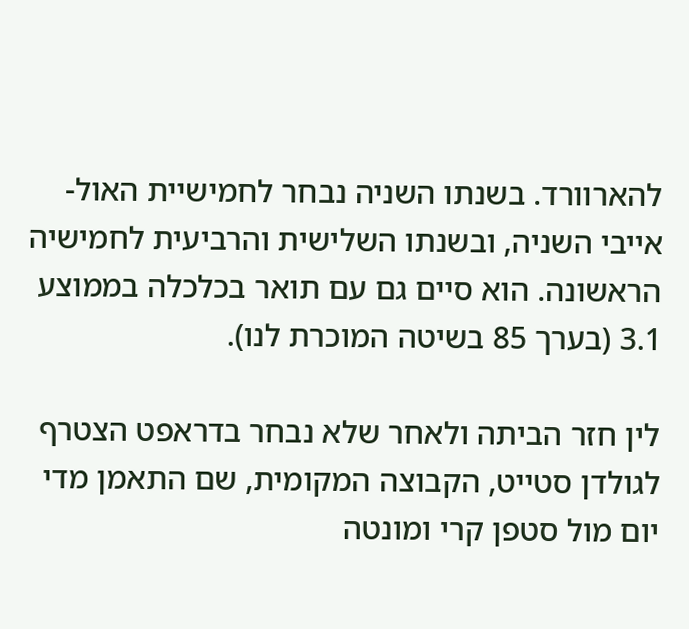להארוורד. בשנתו השניה נבחר לחמישיית האול-אייבי השניה, ובשנתו השלישית והרביעית לחמישיה הראשונה. הוא סיים גם עם תואר בכלכלה בממוצע 3.1 (בערך 85 בשיטה המוכרת לנו).

לין חזר הביתה ולאחר שלא נבחר בדראפט הצטרף לגולדן סטייט, הקבוצה המקומית, שם התאמן מדי יום מול סטפן קרי ומונטה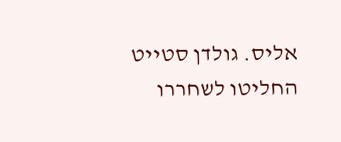אליס. גולדן סטייט החליטו לשחררו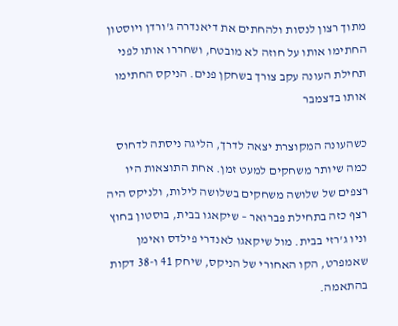מתוך רצון לנסות ולהחתים את דיאנדרה ג'ורדן ויוסטון החתימו אותו על חוזה לא מובטח, ושחררו אותו לפני תחילת העונה עקב צורך בשחקן פנים. הניקס החתימו אותו בדצמבר

כשהעונה המקוצרת יצאה לדרך, הליגה ניסתה לדחוס כמה שיותר משחקים למעט זמן. אחת התוצאות היו רצפים של שלושה משחקים בשלושה לילות, ולניקס היה רצף כזה בתחילת פברואר – שיקאגו בבית, בוסטון בחוץ וניו ג'רזי בבית. מול שיקאגו לאנדרי פילדס ואימן שאמפרט, הקו האחורי של הניקס, שיחק 41 ו-38 דקות בהתאמה.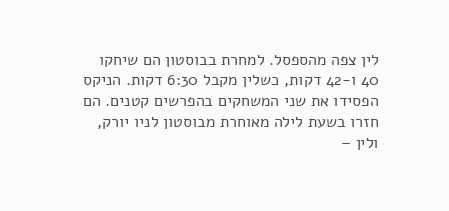לין צפה מהספסל. למחרת בבוסטון הם שיחקו 40 ו-42 דקות, כשלין מקבל 6:30 דקות. הניקס הפסידו את שני המשחקים בהפרשים קטנים. הם חזרו בשעת לילה מאוחרת מבוסטון לניו יורק, ולין –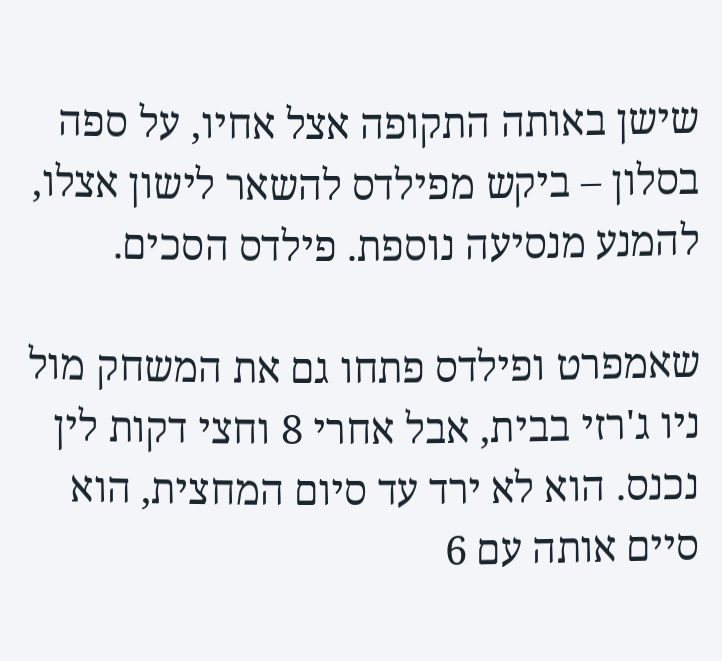שישן באותה התקופה אצל אחיו, על ספה בסלון – ביקש מפילדס להשאר לישון אצלו, להמנע מנסיעה נוספת. פילדס הסכים.

שאמפרט ופילדס פתחו גם את המשחק מול ניו ג'רזי בבית, אבל אחרי 8 וחצי דקות לין נכנס. הוא לא ירד עד סיום המחצית, הוא סיים אותה עם 6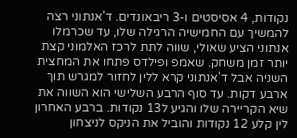נקודות, 4 אסיסטים ו-3 ריבאונדים. ד'אנתוני רצה להמשיך עם החמישיה הרגילה שלו, עד שכרמלו אנתוני הציע שאולי, שווה לתת לרכז האלמוני קצת יותר זמן משחק. שאמפ ופילדס פתחו את המחצית השניה אבל ד'אנתוני קרא ללין לחזור למגרש תוך ארבע דקות. עד סוף הרבע השלישי הוא השווה את שיא הקריירה שלו והגיע ל13 נקודות. ברבע האחרון לין קלע 12 נקודות והוביל את הניקס לניצחון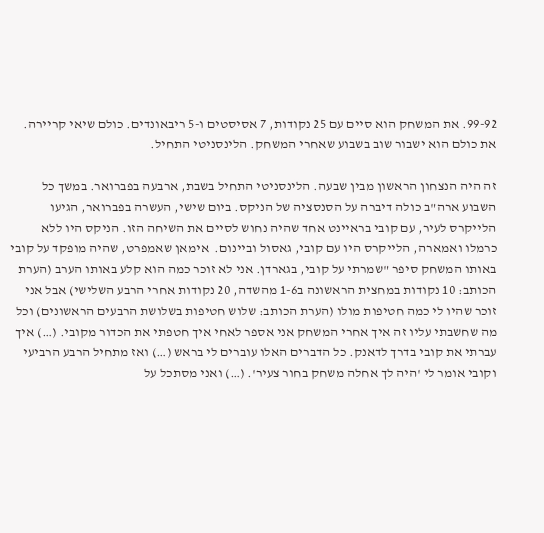99-92. את המשחק הוא סיים עם 25 נקודות, 7 אסיסטים ו-5 ריבאונדים. כולם שיאי קריירה. את כולם הוא ישבור שוב בשבוע שאחרי המשחק. הלינסניטי התחיל.

זה היה הנצחון הראשון מבין שבעה. הלינסניטי התחיל בשבת, ארבעה בפברואר. במשך כל השבוע ארה"ב כולה דיברה על הסנסציה של הניקס. ביום שישי, העשרה בפברואר, הגיעו הלייקרס לעיר, עם קובי בראיינט אחד שהיה נחוש לסיים את השיחה הזו. הניקס היו ללא כרמלו ואמארה, הלייקרס היו עם קובי, גאסול וביינום.  אימאן שאמפרט, שהיה מופקד על קובי באותו המשחק סיפר "שמרתי על קובי, בגארדן. אני לא זוכר כמה הוא קלע באותו הערב (הערת הכותב: 10 נקודות במחצית הראשונה ב1-6 מהשדה, 20 נקודות אחרי הרבע השלישי) אבל אני זוכר שהיו לי כמה חטיפות מולו (הערת הכותב: שלוש חטיפות בשלושת הרבעים הראשונים) וכל מה שחשבתי עליו זה איך אחרי המשחק אני אספר לאחי איך חטפתי את הכדור מקובי. (…) איך עברתי את קובי בדרך לדאנק. כל הדברים האלו עוברים לי בראש (…) ואז מתחיל הרבע הרביעי וקובי אומר לי 'היה לך אחלה משחק בחור צעיר'. (…) ואני מסתכל על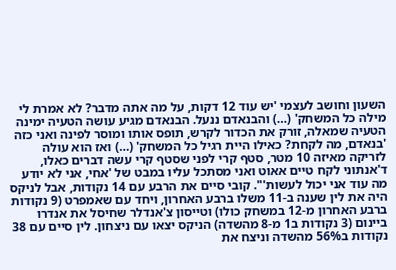השעון וחושב לעצמי 'יש עוד 12 דקות, על מה אתה מדבר? לא אמרת לי מילה כל המשחק' (…) והבנאדם ננעל. הבנאדם מגיע עושה הטעיה ימינה הטעיה שמאלה, זורק את הכדור לקרש, תופס אותו ומוסר לפינה ואני כזה 'בנאדם, מה לקחת? כאילו היית רגיל כל המשחק' (…) ואז הוא עולה לזריקה מאיזה 10 מטר, סטף קרי לפני שסטף קרי עשה דברים כאלו, ד'אנתוני לקח טיים אאוט ואני מסתכל עליו במבט של 'אחי, אני לא יודע מה עוד אני יכול לעשות'". קובי סיים את הרבע עם 14 נקודות, אבל לניקס היה את לין שענה ב-11 משלו ברבע האחרון, ויחד עם שאמפרט (9 נקודות ברבע האחרון מ-12 במשחק כולו) וטייסון צ'אנדלר שחיסל את אנדרו ביינום (3 נקודות ב1 מ-8 מהשדה) הניקס יצאו עם ניצחון. לין סיים עם 38 נקודות ב56% מהשדה וניצח את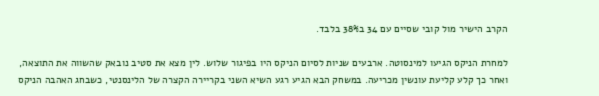הקרב הישיר מול קובי שסיים עם 34 ב38% בלבד.

למחרת הניקס הגיעו למינסוטה. ארבעים שניות לסיום הניקס היו בפיגור שלוש. לין מצא את סטיב נובאק שהשווה את התוצאה, ואחר כך קלע קליעת עונשין מכריעה. במשחק הבא הגיע רגע השיא השני בקריירה הקצרה של הלינסנטי, כשבחג האהבה הניקס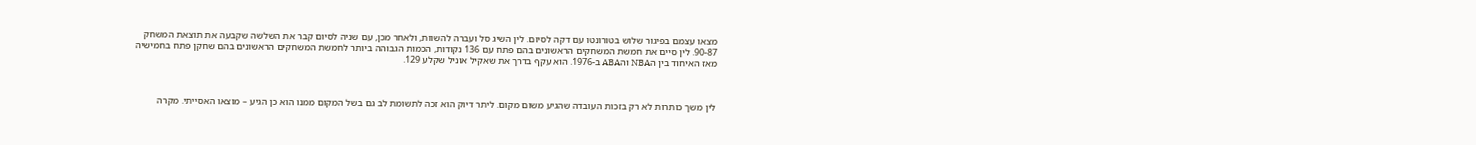מצאו עצמם בפיגור שלוש בטורונטו עם דקה לסיום. לין השיג סל ועברה להשוות, ולאחר מכן, עם שניה לסיום קבר את השלשה שקבעה את תוצאת המשחק 90-87. לין סיים את חמשת המשחקים הראשונים בהם פתח עם 136 נקודות, הכמות הגבוהה ביותר לחמשת המשחקים הראשונים בהם שחקן פתח בחמישיה מאז האיחוד בין הNBA והABA ב-1976. הוא עקף בדרך את שאקיל אוניל שקלע 129.



לין משך כותרות לא רק בזכות העובדה שהגיע משום מקום. ליתר דיוק הוא זכה לתשומת לב גם בשל המקום ממנו הוא כן הגיע – מוצאו האסייתי. מקרה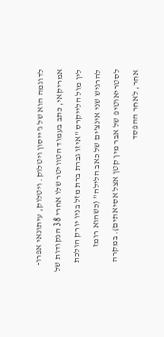לדוגמה הוא של ג'ייסון ויטלוק. ויטלוק, עיתונאי אפרו-אמריקאי, כתב בעמוד הטוויטר שלו אחרי 38 הנקודות של לין מול הלייקרס "איזו גברת ברת מזל בניו יורק הולכת להרגיש שני אינצ'ים של כאב הלילה" (כשהוא רומז לסטריאוטיפ של אבר מין קטן אצל אסיאתים). במקרה אחר, לאחר ההפסד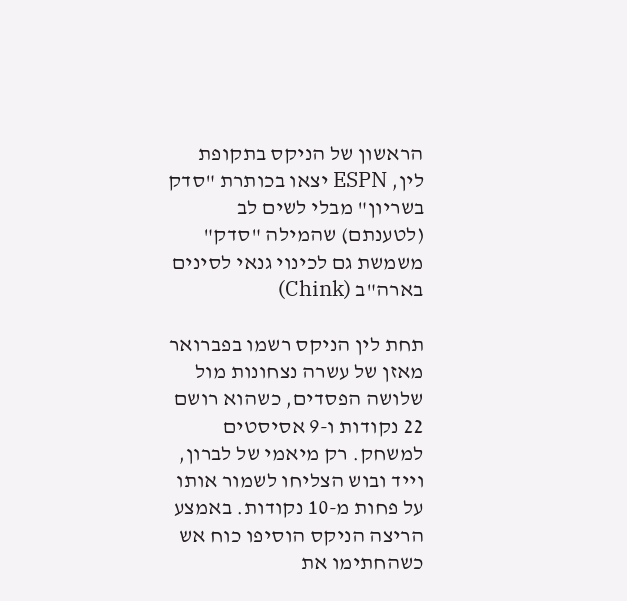הראשון של הניקס בתקופת לין, ESPN יצאו בכותרת "סדק בשריון" מבלי לשים לב (לטענתם) שהמילה "סדק" משמשת גם לכינוי גנאי לסינים בארה"ב (Chink)

תחת לין הניקס רשמו בפברואר מאזן של עשרה נצחונות מול שלושה הפסדים, כשהוא רושם 22 נקודות ו-9 אסיסטים למשחק. רק מיאמי של לברון, וייד ובוש הצליחו לשמור אותו על פחות מ-10 נקודות. באמצע הריצה הניקס הוסיפו כוח אש כשהחתימו את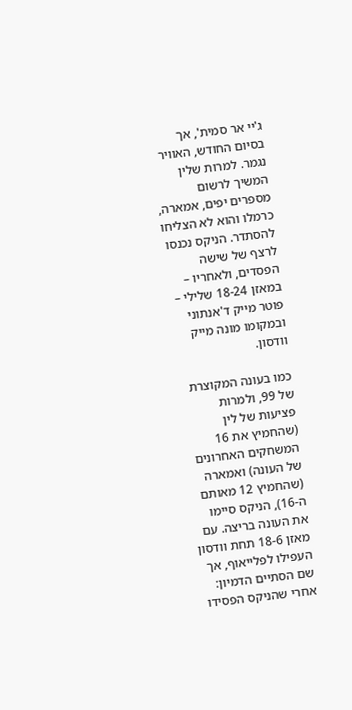ג'יי אר סמית', אך בסיום החודש, האוויר נגמר. למרות שלין המשיך לרשום מספרים יפים, אמארה, כרמלו והוא לא הצליחו להסתדר. הניקס נכנסו לרצף של שישה הפסדים, ולאחריו – במאזן 18-24 שלילי – פוטר מייק ד'אנתוני ובמקומו מונה מייק וודסון.

כמו בעונה המקוצרת של 99, ולמרות פציעות של לין (שהחמיץ את 16 המשחקים האחרונים של העונה) ואמארה (שהחמיץ 12 מאותם ה-16), הניקס סיימו את העונה בריצה. עם מאזן 18-6 תחת וודסון העפילו לפלייאוף, אך שם הסתיים הדמיון: אחרי שהניקס הפסידו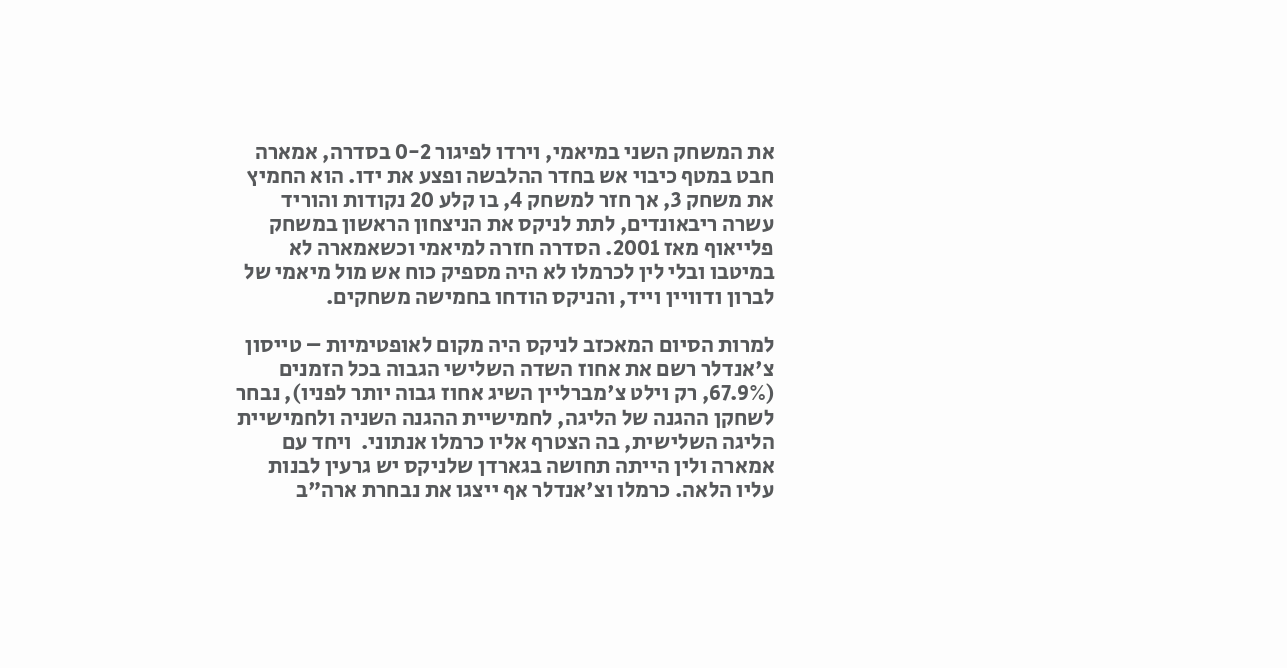את המשחק השני במיאמי, וירדו לפיגור 0-2 בסדרה, אמארה חבט במטף כיבוי אש בחדר ההלבשה ופצע את ידו. הוא החמיץ את משחק 3, אך חזר למשחק 4, בו קלע 20 נקודות והוריד עשרה ריבאונדים, לתת לניקס את הניצחון הראשון במשחק פלייאוף מאז 2001. הסדרה חזרה למיאמי וכשאמארה לא במיטבו ובלי לין לכרמלו לא היה מספיק כוח אש מול מיאמי של לברון ודוויין וייד, והניקס הודחו בחמישה משחקים.

למרות הסיום המאכזב לניקס היה מקום לאופטימיות – טייסון צ'אנדלר רשם את אחוז השדה השלישי הגבוה בכל הזמנים (67.9%, רק וילט צ'מברליין השיג אחוז גבוה יותר לפניו), נבחר לשחקן ההגנה של הליגה, לחמישיית ההגנה השניה ולחמישיית הליגה השלישית, בה הצטרף אליו כרמלו אנתוני.  ויחד עם אמארה ולין הייתה תחושה בגארדן שלניקס יש גרעין לבנות עליו הלאה. כרמלו וצ'אנדלר אף ייצגו את נבחרת ארה"ב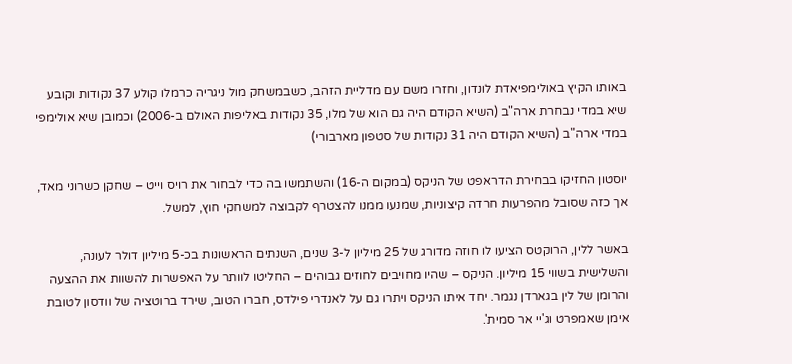באותו הקיץ באולימפיאדת לונדון, וחזרו משם עם מדליית הזהב, כשבמשחק מול ניגריה כרמלו קולע 37 נקודות וקובע שיא במדי נבחרת ארה"ב (השיא הקודם היה גם הוא של מלו, 35 נקודות באליפות האולם ב-2006) וכמובן שיא אולימפי במדי ארה"ב (השיא הקודם היה 31 נקודות של סטפון מארבורי)

יוסטון החזיקו בבחירת הדראפט של הניקס (במקום ה-16) והשתמשו בה כדי לבחור את רויס וייט – שחקן כשרוני מאד, אך כזה שסובל מהפרעות חרדה קיצוניות, שמנעו ממנו להצטרף לקבוצה למשחקי חוץ, למשל.

באשר ללין, הרוקטס הציעו לו חוזה מדורג של 25 מיליון ל-3 שנים, השנתים הראשונות בכ-5 מיליון דולר לעונה, והשלישית בשווי 15 מיליון. הניקס – שהיו מחויבים לחוזים גבוהים – החליטו לוותר על האפשרות להשוות את ההצעה והרומן של לין בגארדן נגמר. יחד איתו הניקס ויתרו גם על לאנדרי פילדס, חברו הטוב, שירד ברוטציה של וודסון לטובת אימן שאמפרט וג'יי אר סמית'.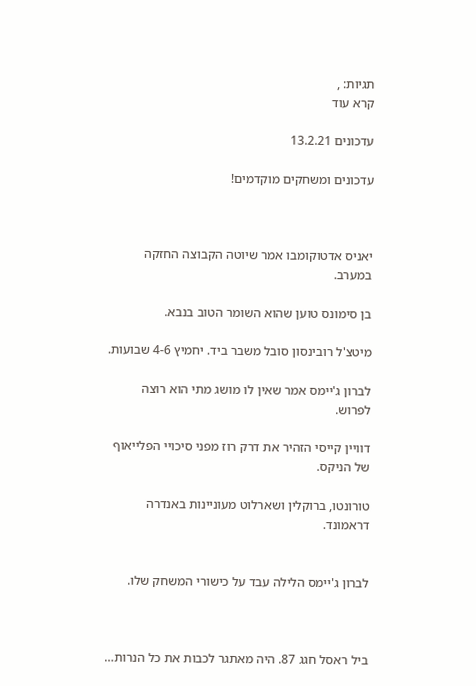תגיות: ,
קרא עוד

עדכונים 13.2.21

עדכונים ומשחקים מוקדמים!



יאניס אדטוקומבו אמר שיוטה הקבוצה החזקה במערב.

בן סימונס טוען שהוא השומר הטוב בנבא.

מיטצ'ל רובינסון סובל משבר ביד. יחמיץ 4-6 שבועות.

לברון ג'יימס אמר שאין לו מושג מתי הוא רוצה לפרוש.

דוויין קייסי הזהיר את דרק רוז מפני סיכויי הפלייאוף של הניקס.

טורונטו, ברוקלין ושארלוט מעוניינות באנדרה דראמונד.


לברון ג'יימס הלילה עבד על כישורי המשחק שלו.



ביל ראסל חגג 87. היה מאתגר לכבות את כל הנרות…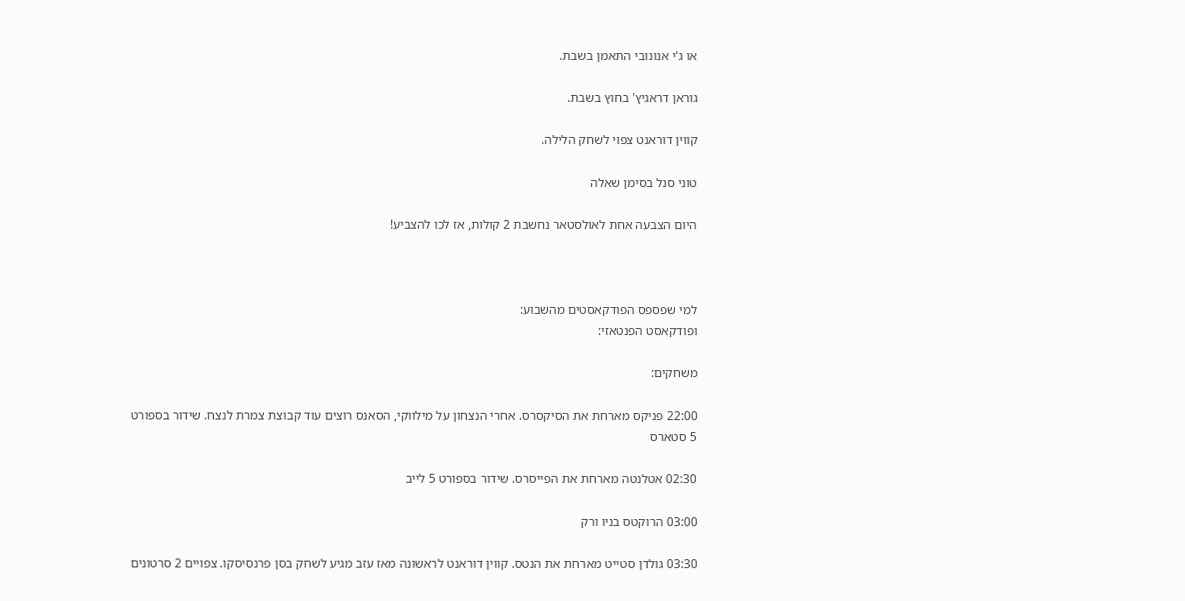או ג'י אנונובי התאמן בשבת.

גוראן דראגיץ' בחוץ בשבת.

קווין דוראנט צפוי לשחק הלילה.

טוני סנל בסימן שאלה

היום הצבעה אחת לאולסטאר נחשבת 2 קולות, אז לכו להצביע!



למי שפספס הפודקאסטים מהשבוע:
ופודקאסט הפנטאזי:

משחקים:

22:00 פניקס מארחת את הסיקסרס. אחרי הנצחון על מילווקי, הסאנס רוצים עוד קבוצת צמרת לנצח. שידור בספורט 5 סטארס

02:30 אטלנטה מארחת את הפייסרס. שידור בספורט 5 לייב

03:00 הרוקטס בניו ורק

03:30 גולדן סטייט מארחת את הנטס. קווין דוראנט לראשונה מאז עזב מגיע לשחק בסן פרנסיסקו. צפויים 2 סרטונים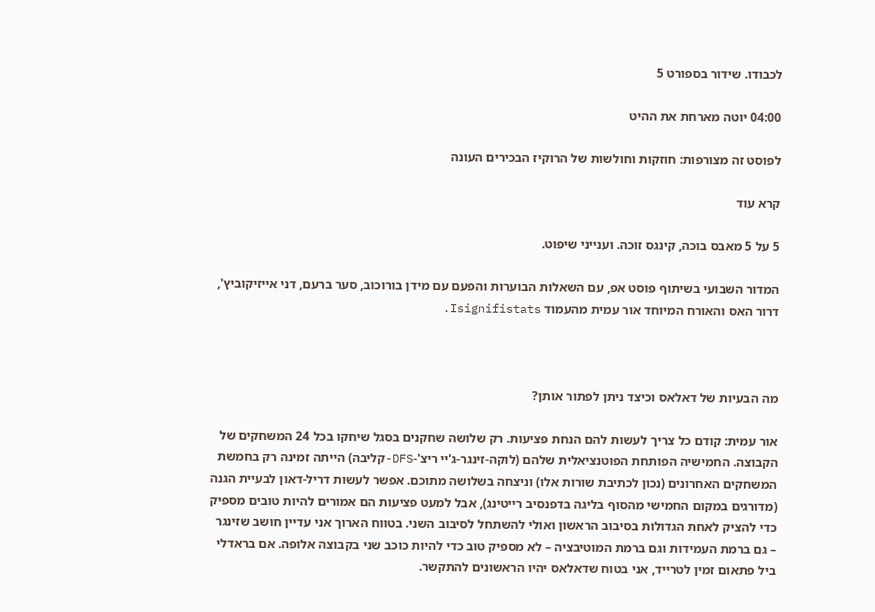לכבודו. שידור בספורט 5

04:00 יוטה מארחת את ההיט

לפוסט זה מצורפות: חוזקות וחולשות של הרוקיז הבכירים העונה

קרא עוד

5 על 5 מאבס בוכה, קינגס זוכה. וענייני שיפוט.

המדור השבועי בשיתוף פוסט אפ, עם השאלות הבוערות והפעם עם מידן בורוכוב, סער ברעם, דני אייזיקוביץ', דרור האס והאורח המיוחד אור עמית מהעמוד Isignifistats.



מה הבעיות של דאלאס וכיצד ניתן לפתור אותן?

אור עמית: קודם כל צריך לעשות להם הנחת פציעות. רק שלושה שחקנים בסגל שיחקו בכל 24 המשחקים של הקבוצה. החמישיה הפותחת הפוטנציאלית שלהם (לוקה-זינגר-ג'יי ריצ'-DFS-קליבה) הייתה זמינה רק בחמשת המשחקים האחרונים (נכון לכתיבת שורות אלו) וניצחה בשלושה מתוכם. אפשר לעשות דריל-דאון לבעיית הגנה (מדורגים במקום החמישי מהסוף בליגה בדפנסיב רייטינג), אבל למעט פציעות הם אמורים להיות טובים מספיק כדי להציק לאחת הגדולות בסיבוב הראשון ואולי להשתחל לסיבוב השני. בטווח הארוך אני עדיין חושב שזינגר – גם ברמת העמידות וגם ברמת המוטיבציה – לא מספיק טוב כדי להיות כוכב שני בקבוצה אלופה. אם בראדלי ביל פתאום זמין לטרייד, אני בטוח שדאלאס יהיו הראשונים להתקשר.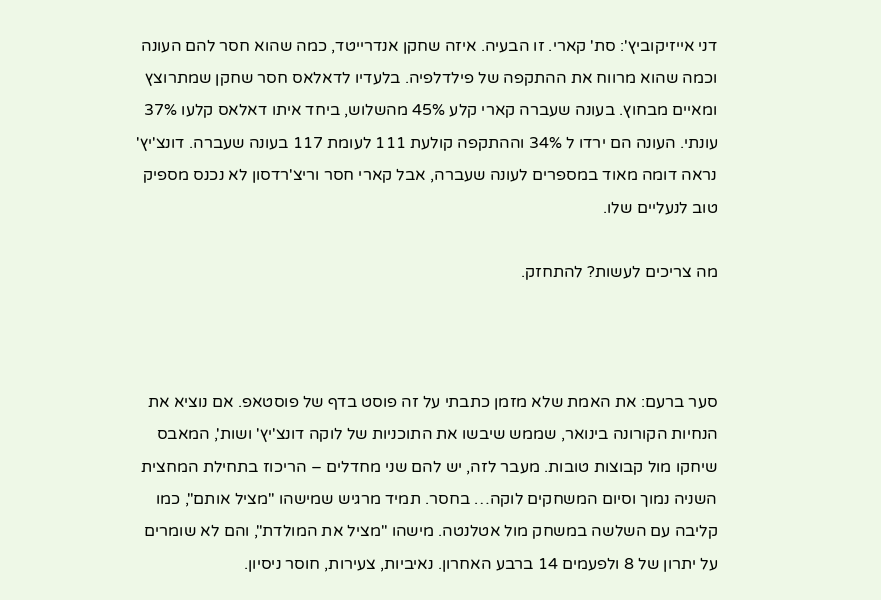דני אייזיקוביץ': סת' קארי. זו הבעיה. איזה שחקן אנדרייטד, כמה שהוא חסר להם העונה וכמה שהוא מרווח את ההתקפה של פילדלפיה. בלעדיו לדאלאס חסר שחקן שמתרוצץ ומאיים מבחוץ. בעונה שעברה קארי קלע 45% מהשלוש, ביחד איתו דאלאס קלעו 37% עונתי. העונה הם ירדו ל 34% וההתקפה קולעת 111 לעומת 117 בעונה שעברה. דונצ'יץ' נראה דומה מאוד במספרים לעונה שעברה, אבל קארי חסר וריצ'רדסון לא נכנס מספיק טוב לנעליים שלו.

מה צריכים לעשות? להתחזק.



סער ברעם: את האמת שלא מזמן כתבתי על זה פוסט בדף של פוסטאפ. אם נוציא את הנחיות הקורונה בינואר, שממש שיבשו את התוכניות של לוקה דונצ'יץ' ושות', המאבס שיחקו מול קבוצות טובות. מעבר לזה, יש להם שני מחדלים – הריכוז בתחילת המחצית השניה נמוך וסיום המשחקים לוקה… בחסר. תמיד מרגיש שמישהו "מציל אותם", כמו קליבה עם השלשה במשחק מול אטלנטה. מישהו "מציל את המולדת", והם לא שומרים על יתרון של 8 ולפעמים 14 ברבע האחרון. נאיביות, צעירות, חוסר ניסיון.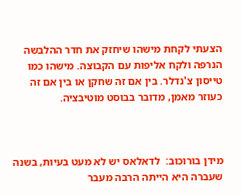הצעתי לקחת מישהו שיחזק את חדר ההלבשה הנרפה ולקח אליפות עם הקבוצה. מישהו כמו טייסון צ'נדלר. בין אם זה שחקן או בין אם זה כעוזר מאמן, מדובר בבוסט מוטיבציה.



מידן בורוכוב:  לדאלאס יש לא מעט בעיות, בשנה שעברה היא הייתה הרבה מעבר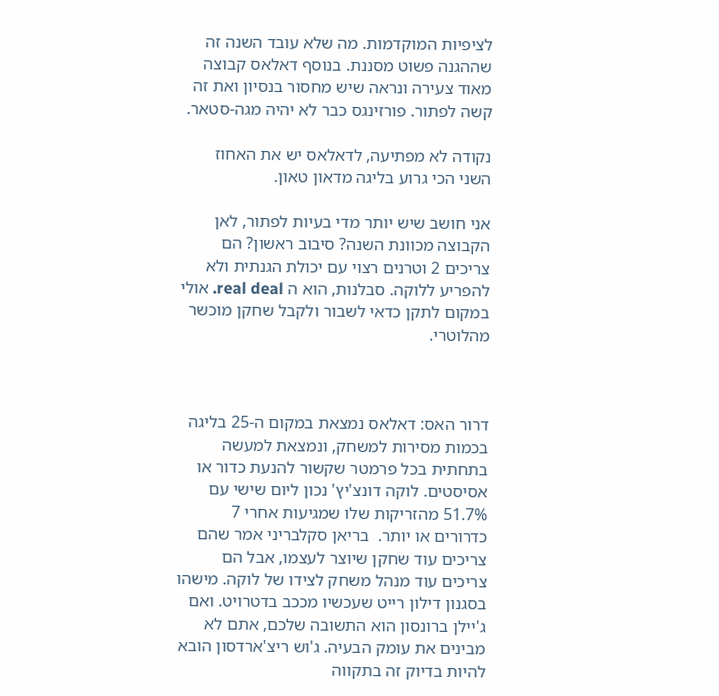לציפיות המוקדמות. מה שלא עובד השנה זה שההגנה פשוט מסננת. בנוסף דאלאס קבוצה מאוד צעירה ונראה שיש מחסור בנסיון ואת זה קשה לפתור. פורזינגס כבר לא יהיה מגה-סטאר.

נקודה לא מפתיעה, לדאלאס יש את האחוז השני הכי גרוע בליגה מדאון טאון.

אני חושב שיש יותר מדי בעיות לפתור, לאן הקבוצה מכוונת השנה? סיבוב ראשון? הם צריכים 2 וטרנים רצוי עם יכולת הגנתית ולא להפריע ללוקה. סבלנות, הוא ה real deal. אולי במקום לתקן כדאי לשבור ולקבל שחקן מוכשר מהלוטרי.



דרור האס: דאלאס נמצאת במקום ה-25 בליגה בכמות מסירות למשחק, ונמצאת למעשה בתחתית בכל פרמטר שקשור להנעת כדור או אסיסטים. לוקה דונצ'יץ' נכון ליום שישי עם 51.7% מהזריקות שלו שמגיעות אחרי 7 כדרורים או יותר.  בריאן סקלבריני אמר שהם צריכים עוד שחקן שיוצר לעצמו, אבל הם צריכים עוד מנהל משחק לצידו של לוקה. מישהו בסגנון דילון רייט שעכשיו מככב בדטרויט. ואם ג'יילן ברונסון הוא התשובה שלכם, אתם לא מבינים את עומק הבעיה. ג'וש ריצ'ארדסון הובא להיות בדיוק זה בתקווה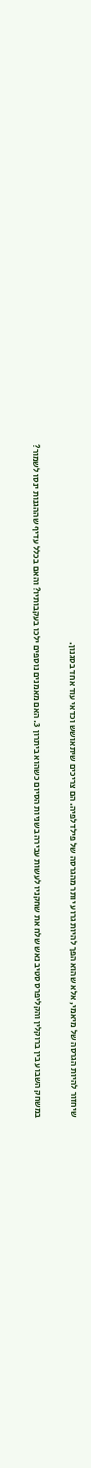שיחזור להיות הגרסה של מיאמי, אלא שהוא הפך להיות גרוע יותר מהגרסה של פילדלפיה. הם צריכים שיתאושש וכדאי עוד אחד בסגנון.

במשחק השבוע בין ברוקלין והקליפרס סטיב נאש שלח את שחקניו לעשות עבירה בשניות הסיום כשהוא ביתרון 3. האם מאמנים נוספים ילכו בעקבותיו? והאם בכלל עדיף שההגנות ינסו לשמור?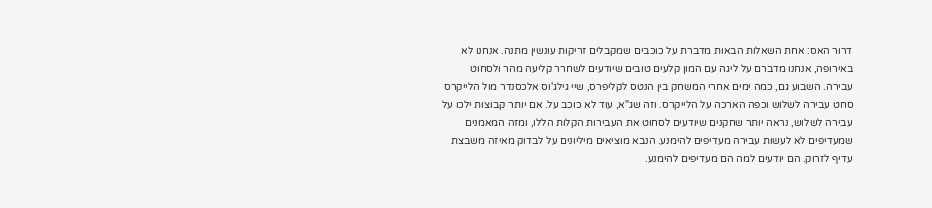דרור האס: אחת השאלות הבאות מדברת על כוכבים שמקבלים זריקות עונשין מתנה. אנחנו לא באירופה, אנחנו מדברם על ליגה עם המון קלעים טובים שיודעים לשחרר קליעה מהר ולסחוט עבירה. השבוע גם, כמה ימים אחרי המשחק בין הנטס לקליפרס, שיי גילג'וס אלכסנדר מול הלייקרס סחט עבירה לשלוש וכפה הארכה על הלייקרס. וזה שג"א, עוד לא כוכב על. אם יותר קבוצות ילכו על עבירה לשלוש, נראה יותר שחקנים שיודעים לסחוט את העבירות הקלות הללו, ומזה המאמנים שמעדיפים לא לעשות עבירה מעדיפים להימנע. הנבא מוציאים מיליונים על לבדוק מאיזה משבצת עדיף לזרוק. הם יודעים למה הם מעדיפים להימנע.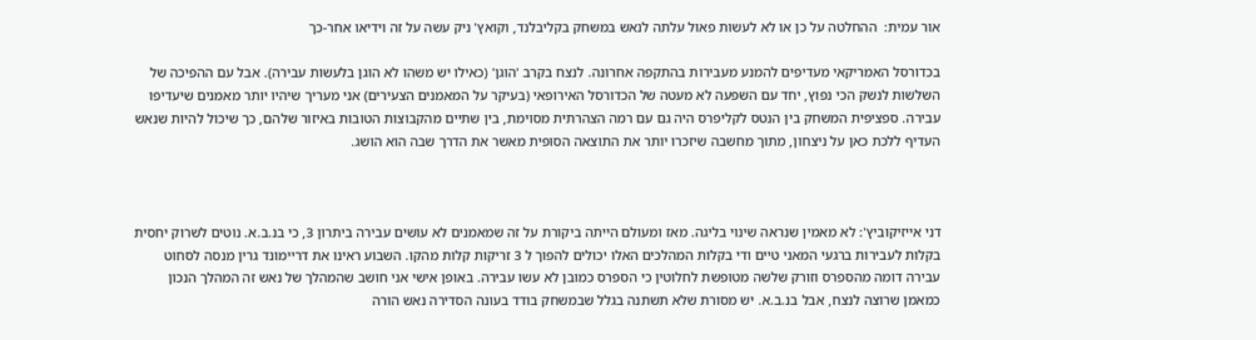אור עמית:  ההחלטה על כן או לא לעשות פאול עלתה לנאש במשחק בקליבלנד, וקואץ' ניק עשה על זה וידיאו אחר-כך

בכדורסל האמריקאי מעדיפים להמנע מעבירות בהתקפה אחרונה. לנצח בקרב 'הוגן' (כאילו יש משהו לא הוגן בלעשות עבירה). אבל עם ההפיכה של השלשות לנשק הכי נפוץ, יחד עם השפעה לא מעטה של הכדורסל האירופאי (בעיקר על המאמנים הצעירים) אני מעריך שיהיו יותר מאמנים שיעדיפו עבירה. ספציפית המשחק בין הנטס לקליפרס היה גם עם רמה הצהרתית מסוימת, בין שתיים מהקבוצות הטובות באיזור שלהם, כך שיכול להיות שנאש העדיף ללכת כאן על ניצחון, מתוך מחשבה שיזכרו יותר את התוצאה הסופית מאשר את הדרך שבה הוא הושג.



דני אייזיקוביץ': לא מאמין שנראה שינוי בליגה. מאז ומעולם הייתה ביקורת על זה שמאמנים לא עושים עבירה ביתרון 3, כי בנ.ב.א. נוטים לשרוק יחסית בקלות לעבירות ברגעי המאני טיים ודי בקלות המהלכים האלו יכולים להפוך ל 3 זריקות קלות מהקו. השבוע ראינו את דריימונד גרין מנסה לסחוט עבירה דומה מהספרס וזורק שלשה מטופשת לחלוטין כי הספרס כמובן לא עשו עבירה. באופן אישי אני חושב שהמהלך של נאש זה המהלך הנכון כמאמן שרוצה לנצח, אבל בנ.ב.א. יש מסורת שלא תשתנה בגלל שבמשחק בודד בעונה הסדירה נאש הורה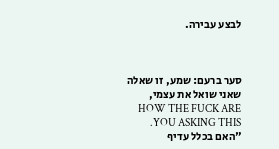לבצע עבירה.



סער ברעם: שמע, זו שאלה שאני שואל את עצמי, HOW THE FUCK ARE YOU ASKING THIS. "האם בכלל עדיף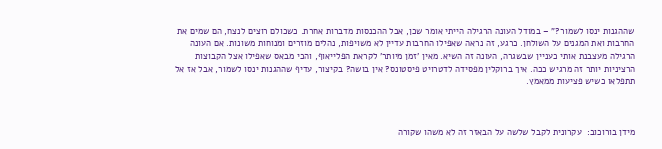שההגנות ינסו לשמור?" – במודל העונה הרגילה הייתי אומר שכן, אבל ההכנסות מדברות אחרת. כשכולם רוצים לנצח, הם שמים את החרבות ואת המגנים על השולחן. כרגע, זה נראה שאפילו החרבות עדיין לא משויפות, נהלים מוזרים ומנוחות משונות. אם העונה הרגילה מעצבנת אותי כעניין שבשגרה, העונה זה השיא. מאין 'זמן מיותר' לקראת הפלייאוף, והכי מבאס שאפילו אצל הקבוצות הרציניות יותר זה מרגיש ככה. איך ברוקלין מפסידה לדטרויט פיסטונס? אין בושה? בקיצור, עדיף שההגנות ינסו לשמור, אבל אז אל תתפלאו כשיש פציעות ממאמץ.



מידן בורוכוב:  עקרונית לקבל שלשה על הבאזר זה לא משהו שקורה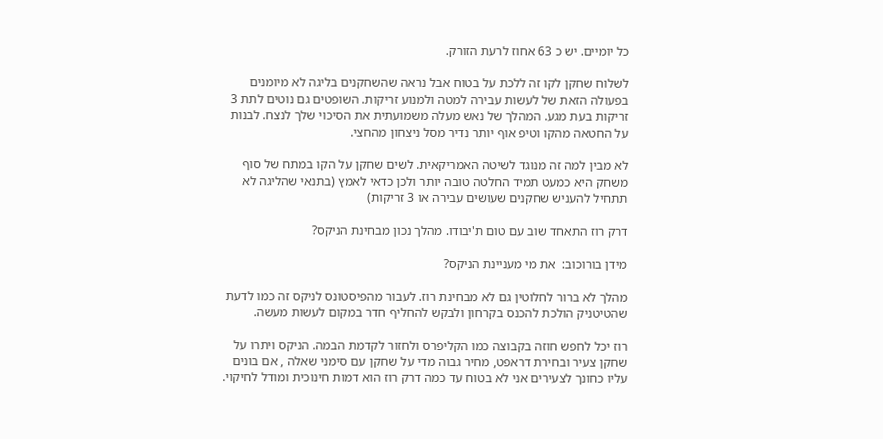כל יומיים. יש כ 63 אחוז לרעת הזורק.

לשלוח שחקן לקו זה ללכת על בטוח אבל נראה שהשחקנים בליגה לא מיומנים בפעולה הזאת של לעשות עבירה למטה ולמנוע זריקות. השופטים גם נוטים לתת 3 זריקות בעת מגע. המהלך של נאש מעלה משמועתית את הסיכוי שלך לנצח. לבנות על החטאה מהקו וטיפ אוף יותר נדיר מסל ניצחון מהחצי.

לא מבין למה זה מנוגד לשיטה האמריקאית. לשים שחקן על הקו במתח של סוף משחק היא כמעט תמיד החלטה טובה יותר ולכן כדאי לאמץ (בתנאי שהליגה לא תתחיל להעניש שחקנים שעושים עבירה או 3 זריקות)

דרק רוז התאחד שוב עם טום ת'יבודו. מהלך נכון מבחינת הניקס?

מידן בורוכוב:  את מי מעניינת הניקס?

מהלך לא ברור לחלוטין גם לא מבחינת רוז. לעבור מהפיסטונס לניקס זה כמו לדעת שהטיטניק הולכת להכנס בקרחון ולבקש להחליף חדר במקום לעשות מעשה.

רוז יכל לחפש חוזה בקבוצה כמו הקליפרס ולחזור לקדמת הבמה. הניקס ויתרו על שחקן צעיר ובחירת דראפט, מחיר גבוה מדי על שחקן עם סימני שאלה , אם בונים עליו כחונך לצעירים אני לא בטוח עד כמה דרק רוז הוא דמות חינוכית ומודל לחיקוי.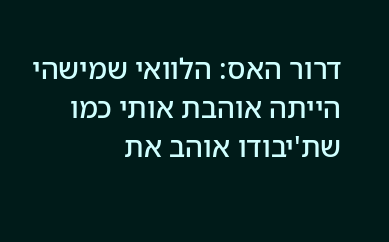דרור האס: הלוואי שמישהי הייתה אוהבת אותי כמו שת'יבודו אוהב את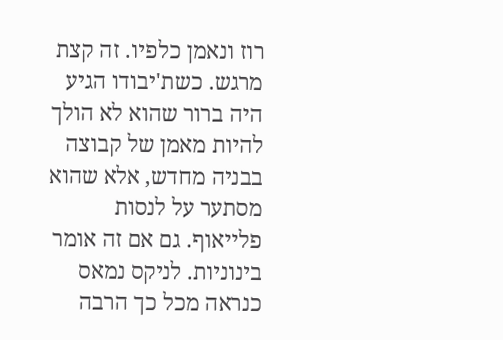רוז ונאמן כלפיו. זה קצת מרגש. כשת'יבודו הגיע היה ברור שהוא לא הולך להיות מאמן של קבוצה בבניה מחדש, אלא שהוא מסתער על לנסות פלייאוף. גם אם זה אומר בינוניות. לניקס נמאס כנראה מכל כך הרבה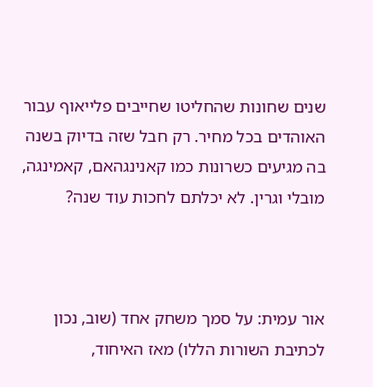שנים שחונות שהחליטו שחייבים פלייאוף עבור האוהדים בכל מחיר. רק חבל שזה בדיוק בשנה בה מגיעים כשרונות כמו קאנינגהאם, קאמינגה, מובלי וגרין. לא יכלתם לחכות עוד שנה?



אור עמית: על סמך משחק אחד (שוב, נכון לכתיבת השורות הללו) מאז האיחוד,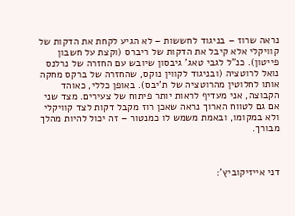נראה שרוז – בניגוד לחששות – לא הגיע לקחת את הדקות של קוויקלי אלא קיבל את הדקות של ריברס (וקצת על חשבון פייטון). כנ"ל לגבי טאג' גיבסון שיובש עם החזרה של נרלנס נואל לרוטציה (ובניגוד לקווין נוקס, שהחזרה של ברקס מחקה אותו לחלוטין מהרוטציה של ת'יבס). באופן כללי, כאוהד הקבוצה, אני מעדיף לראות יותר פיתוח של צעירים. מצד שני אם גם לטווח הארוך נראה שאכן רוז מקבל דקות לצד קוויקלי ולא במקומו, ובאמת משמש לו כמנטור – זה יכול להיות מהלך מבורך.



דני אייזיקוביץ':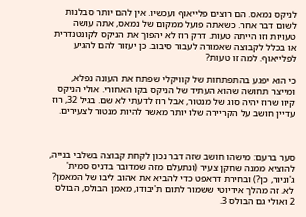לניקס נמאס. הם רוצים פלייאוף ועכשיו. אין להם יותר סבלנות לשום דבר אחר. כשאתה פועל ממקום של נמאס, אתה עושה טעויות וזו הייתה טעות. דרק רוז לא יהפוך את הניקס לקונטנדרית או בכלל לקבוצה שאמורה לעבור סיבוב. כן יעזור להם להגיע לפלייאוף. למה זו טעות?

כי הוא יפגע בהתפתחות של קוויקלי שפתח את העונה נפלא, ומייצר תחושה שהוא העתיד של הניקס בקו האחורי. אולי הניקס קיוו שרוז יהיה סוג של מנטור, אבל רוז לדעתי לא שם. בגיל 32, רוז עדיין חושב על הקריירה שלו יותר מאשר להיות מנטור לצעירים.



סער ברעם: מישהו חושב שזה דבר נכון לקחת קבוצה בשלבי בנייה, להוציא ממנה שחקן צעיר (ונתעלם מזה שמדובר בדניס סמית' ג'וניור, כן?) ובחירת דראפט כדי להביא את אהוב ליבו של המאמן? לא. זה מהלך אידיוטי ששמור לתום ת'יבודו, מאמן הבולס, הבולס 2 ואולי גם הבולס 3.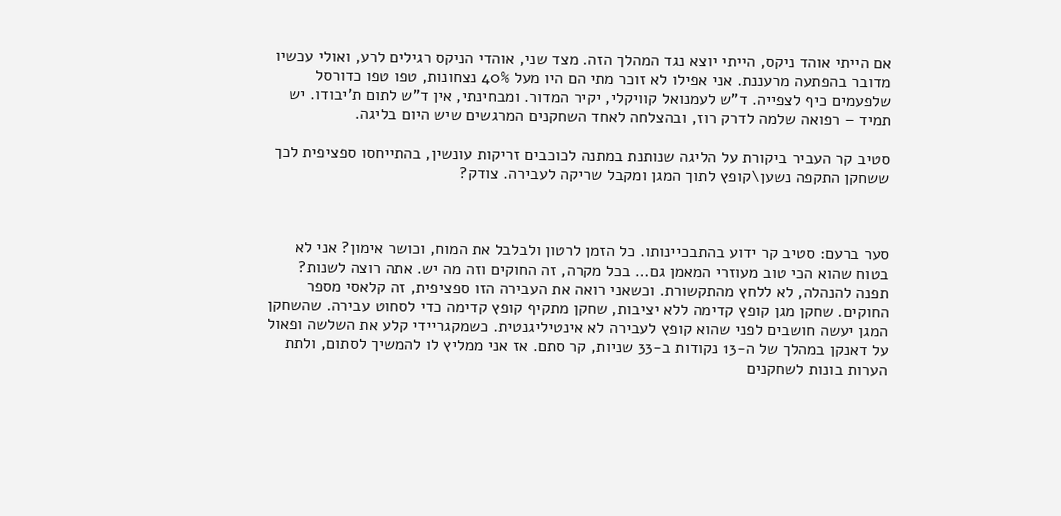אם הייתי אוהד ניקס, הייתי יוצא נגד המהלך הזה. מצד שני, אוהדי הניקס רגילים לרע, ואולי עכשיו מדובר בהפתעה מרעננת. אני אפילו לא זוכר מתי הם היו מעל 40% נצחונות, טפו טפו כדורסל שלפעמים כיף לצפייה. ד"ש לעמנואל קוויקלי, יקיר המדור. ומבחינתי, אין ד"ש לתום ת'יבודו. יש תמיד – רפואה שלמה לדרק רוז, ובהצלחה לאחד השחקנים המרגשים שיש היום בליגה.

סטיב קר העביר ביקורת על הליגה שנותנת במתנה לכוכבים זריקות עונשין, בהתייחסו ספציפית לכך ששחקן התקפה נשען\קופץ לתוך המגן ומקבל שריקה לעבירה. צודק?



סער ברעם: סטיב קר ידוע בהתבכיינותו. כל הזמן לרטון ולבלבל את המוח, וכושר אימון? אני לא בטוח שהוא הכי טוב מעוזרי המאמן גם… בכל מקרה, זה החוקים וזה מה יש. אתה רוצה לשנות? תפנה להנהלה, לא ללחץ מהתקשורת. וכשאני רואה את העבירה הזו ספציפית, זה קלאסי מספר החוקים. שחקן מגן קופץ קדימה ללא יציבות, שחקן מתקיף קופץ קדימה כדי לסחוט עבירה. שהשחקן המגן יעשה חושבים לפני שהוא קופץ לעבירה לא אינטיליגנטית. כשמקגריידי קלע את השלשה ופאול על דאנקן במהלך של ה-13 נקודות ב-33 שניות, קר סתם. אז אני ממליץ לו להמשיך לסתום, ולתת הערות בונות לשחקנים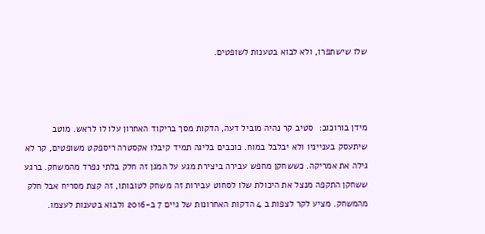שלו שישתפרו, ולא לבוא בטענות לשופטים.



מידן בורוכוב:  סטיב קר נהיה מוביל דעה, הדקות מסך בריקוד האחרון עלו לו לראש. מוטב שיתעסק בענייניו ולא יבלבל במוח. כוכבים בליגה תמיד קיבלו אקסטרה ריספקט משופטים, קר לא גילה את אמריקה. כששחקן מחפש עבירה ביצירת מגע על המגן זה חלק בלתי נפרד מהמשחק. ברגע ששחקן התקפה מנצל את היכולת שלו לסחוט עבירות זה משחק לטובותו, זה קצת מסריח אבל חלק מהמשחק. מציע לקר לצפות ב 4 הדקות האחרונות של גיים 7 ב-2016 ולבוא בטענות לעצמו.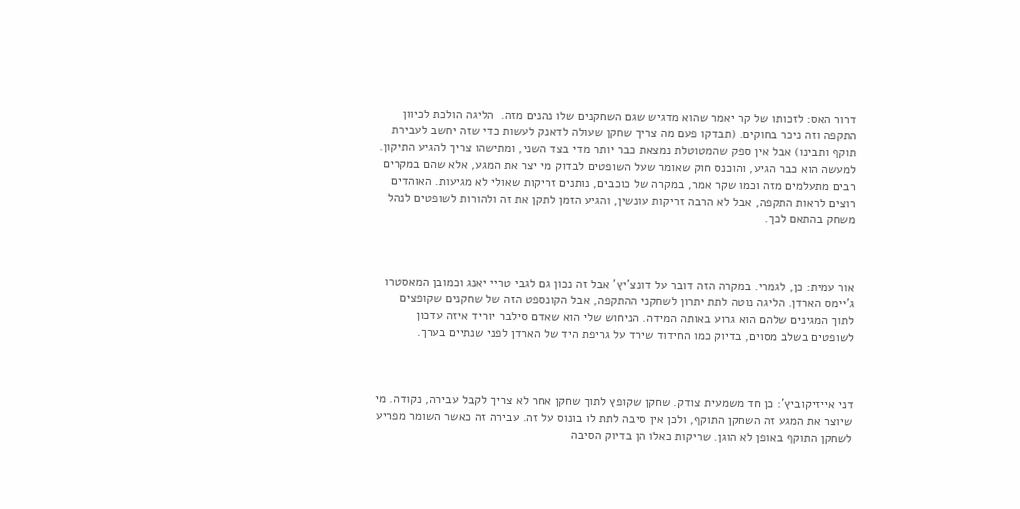דרור האס: לזכותו של קר יאמר שהוא מדגיש שגם השחקנים שלו נהנים מזה.  הליגה הולכת לכיוון התקפה וזה ניכר בחוקים. (תבדקו פעם מה צריך שחקן שעולה לדאנק לעשות כדי שזה יחשב לעבירת תוקף ותבינו) אבל אין ספק שהמטוטלת נמצאת כבר יותר מדי בצד השני, ומתישהו צריך להגיע התיקון. למעשה הוא כבר הגיע, והוכנס חוק שאומר שעל השופטים לבדוק מי יצר את המגע, אלא שהם במקרים רבים מתעלמים מזה וכמו שקר אמר, במקרה של כוכבים, נותנים זריקות שאולי לא מגיעות. האוהדים רוצים לראות התקפה, אבל לא הרבה זריקות עונשין, והגיע הזמן לתקן את זה ולהורות לשופטים לנהל משחק בהתאם לכך.



אור עמית: כן, לגמרי. במקרה הזה דובר על דונצ'יץ' אבל זה נכון גם לגבי טריי יאנג וכמובן המאסטרו ג'יימס הארדן. הליגה נוטה לתת יתרון לשחקני ההתקפה, אבל הקונספט הזה של שחקנים שקופצים לתוך המגינים שלהם הוא גרוע באותה המידה. הניחוש שלי הוא שאדם סילבר יוריד איזה עדכון לשופטים בשלב מסוים, בדיוק כמו החידוד שירד על גריפת היד של הארדן לפני שנתיים בערך.



דני אייזיקוביץ': כן חד משמעית צודק. שחקן שקופץ לתוך שחקן אחר לא צריך לקבל עבירה, נקודה. מי שיוצר את המגע זה השחקן התוקף, ולכן אין סיבה לתת לו בונוס על זה. עבירה זה כאשר השומר מפריע לשחקן התוקף באופן לא הוגן. שריקות כאלו הן בדיוק הסיבה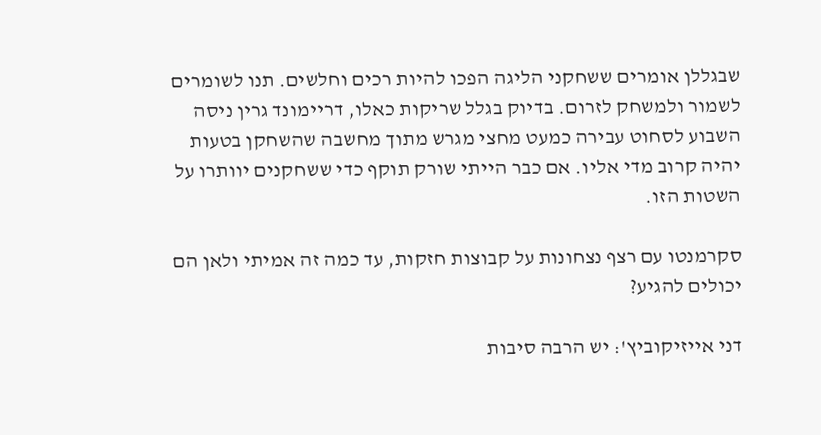שבגללן אומרים ששחקני הליגה הפכו להיות רכים וחלשים. תנו לשומרים לשמור ולמשחק לזרום. בדיוק בגלל שריקות כאלו, דריימונד גרין ניסה השבוע לסחוט עבירה כמעט מחצי מגרש מתוך מחשבה שהשחקן בטעות יהיה קרוב מדי אליו. אם כבר הייתי שורק תוקף כדי ששחקנים יוותרו על השטות הזו.

סקרמנטו עם רצף נצחונות על קבוצות חזקות, עד כמה זה אמיתי ולאן הם יכולים להגיע?

דני אייזיקוביץ': יש הרבה סיבות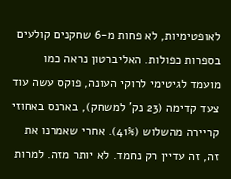לאופטימיות, לא פחות מ-6 שחקנים קולעים בספרות כפולות. האליברטון נראה כמו מועמד לגיטימי לרוקי העונה, פוקס עשה עוד צעד קדימה (23 נק' למשחק), בארנס באחוזי קריירה מהשלוש (41%). אחרי שאמרנו את זה, זה עדיין רק נחמד. לא יותר מזה. למרות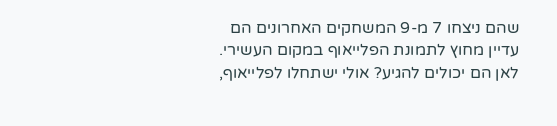שהם ניצחו 7 מ-9 המשחקים האחרונים הם עדיין מחוץ לתמונת הפלייאוף במקום העשירי. לאן הם יכולים להגיע? אולי ישתחלו לפלייאוף,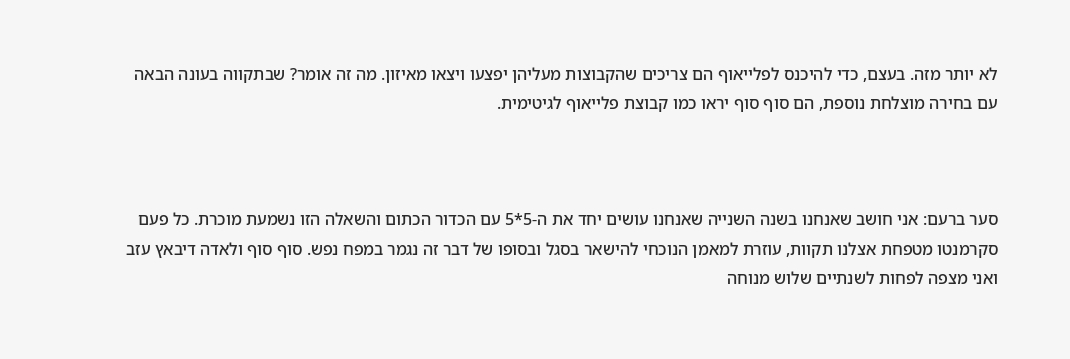לא יותר מזה. בעצם, כדי להיכנס לפלייאוף הם צריכים שהקבוצות מעליהן יפצעו ויצאו מאיזון. מה זה אומר? שבתקווה בעונה הבאה עם בחירה מוצלחת נוספת, הם סוף סוף יראו כמו קבוצת פלייאוף לגיטימית.



סער ברעם: אני חושב שאנחנו בשנה השנייה שאנחנו עושים יחד את ה-5*5 עם הכדור הכתום והשאלה הזו נשמעת מוכרת. כל פעם סקרמנטו מטפחת אצלנו תקוות, עוזרת למאמן הנוכחי להישאר בסגל ובסופו של דבר זה נגמר במפח נפש. סוף סוף ולאדה דיבאץ עזב ואני מצפה לפחות לשנתיים שלוש מנוחה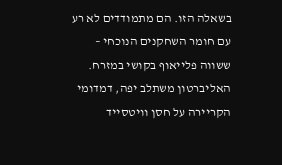בשאלה הזו. הם מתמודדים לא רע עם חומר השחקנים הנוכחי – ששווה פלייאוף בקושי במזרח. האליברטון משתלב יפה, דמדומי הקריירה על חסן וויטסייד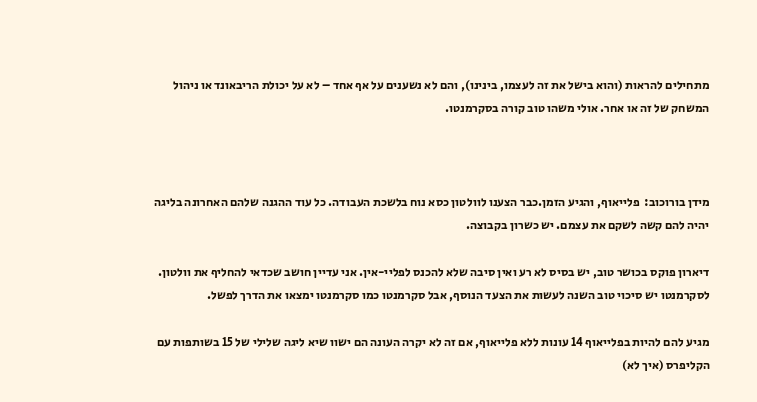מתחילים להראות (והוא בישל את זה לעצמו, בינינו), והם לא נשענים על אף אחד – לא על יכולת הריבאונד או ניהול המשחק של זה או אחר. אולי משהו טוב קורה בסקרמנטו.



מידן בורוכוב:  פלייאוף, והגיע הזמן.כבר הצענו לוולטון כסא נוח בלשכת העבודה. כל עוד ההגנה שלהם האחרונה בליגה יהיה להם קשה לשקם את עצמם. יש כשרון בקבוצה.

דיארון פוקס בכושר טוב, יש בסיס לא רע ואין סיבה שלא להכנס לפליי-אין. אני עדיין חושב שכדאי להחליף את וולטון. לסקרמנטו יש סיכוי טוב השנה לעשות את הצעד הנוסף, אבל סקרמנטו כמו סקרמנטו ימצאו את הדרך לפשל.

מגיע להם להיות בפלייאוף 14 עונות ללא פלייאוף, אם זה לא יקרה העונה הם ישוו שיא ליגה שלילי של 15 בשותפות עם הקליפרס (איך לא)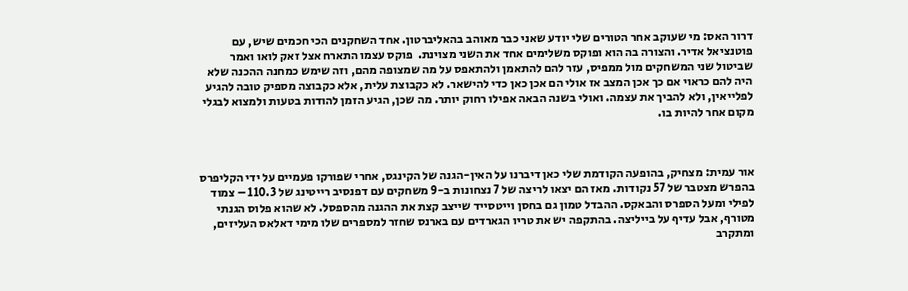דרור האס: מי שעוקב אחר הטורים שלי יודע שאני כבר מאוהב בהאליברטון. אחד השחקנים הכי חכמים שיש, עם פוטנציאל אדיר. והצורה בה הוא ופוקס משלימים אחד את השני מצוינת.  פוקס עצמו התארח אצל זאק לואו ואמר שביטול שני המשחקים מול ממפיס, עזר להם להתאמן ולהתאפס על מה שמצופה מהם, וזה שימש כמחנה ההכנה שלא היה להם כראוי אם כך אכן המצב אז אולי הם אכן כאן כדי להישאר. לא כקבוצת עלית, אלא כקבוצה מספיק טובה להגיע לפלייאין, ולא להביך את עצמה. ואולי בשנה הבאה אפילו רחוק יותר. מה שכן, הגיע הזמן להודות בטעות ולמצוא לבגלי מקום אחר להיות בו.



אור עמית: מצחיק, בהופעה הקודמת שלי כאן דיברנו על האין-הגנה של הקינגס, אחרי שפורקו פעמיים על ידי הקליפרס בהפרש מצטבר של 57 נקודות. מאז הם יצאו לריצה של 7 נצחונות ב-9 משחקים עם דפנסיב רייטינג של 110.3 – צמוד לפילי ומעל הספרס והבאקס. ההבדל טמון גם בחסן וייטסייד שייצב קצת את ההגנה מהספסל. לא שהוא פלוס הגנתי מטורף, אבל עדיף על בייליצה. בהתקפה יש את טריו הגארדים עם בארנס שחזר למספרים שלו מימי דאלאס העליזים, ומתקרב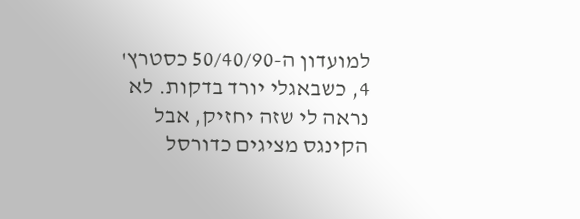למועדון ה-50/40/90 כסטרץ' 4, כשבאגלי יורד בדקות. לא נראה לי שזה יחזיק, אבל הקינגס מציגים כדורסל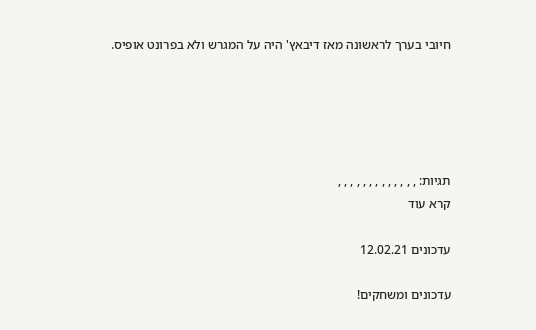חיובי בערך לראשונה מאז דיבאץ' היה על המגרש ולא בפרונט אופיס.





תגיות: , , , , , , , , , , , , ,
קרא עוד

עדכונים 12.02.21

עדכונים ומשחקים!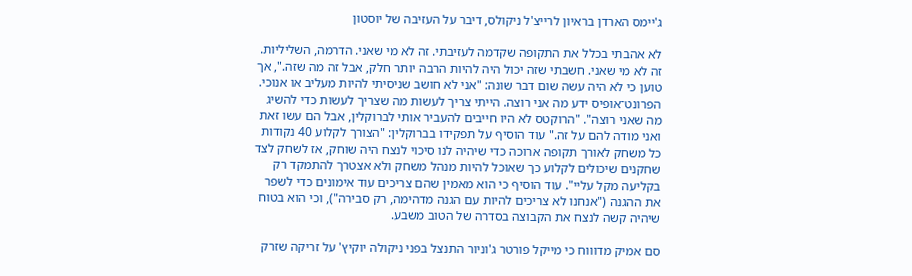ג'יימס הארדן בראיון לרייצ'ל ניקולס, דיבר על העזיבה של יוסטון

לא אהבתי בכלל את התקופה שקדמה לעזיבתי. זה לא מי שאני. הדרמה, השליליות. זה לא מי שאני. חשבתי שזה יכול היה להיות הרבה יותר חלק, אבל זה מה שזה.", אך טוען כי לא היה עשה שום דבר שונה: "אני לא חושב שניסיתי להיות מעליב או אנוכי. הפרונט־אופיס ידע מה אני רוצה. הייתי צריך לעשות מה שצריך לעשות כדי להשיג מה שאני רוצה". "הרוקטס לא היו חייבים להעביר אותי לברוקלין, אבל הם עשו זאת ואני מודה להם על זה." עוד הוסיף על תפקידו בברוקלין: "הצורך לקלוע 40 נקודות כל משחק לאורך תקופה ארוכה כדי שיהיה לנו סיכוי לנצח היה שוחק, אז לשחק לצד שחקנים שיכולים לקלוע כך שאוכל להיות מנהל משחק ולא אצטרך להתמקד רק בקליעה מקל עליי". עוד הוסיף כי הוא מאמין שהם צריכים עוד אימונים כדי לשפר את ההגנה ("אנחנו לא צריכים להיות עם הגנה מדהימה, רק סבירה"), וכי הוא בטוח שיהיה קשה לנצח את הקבוצה בסדרה של הטוב משבע.

סם אמיק מדוווח כי מייקל פורטר ג'וניור התנצל בפני ניקולה יוקיץ' על זריקה שזרק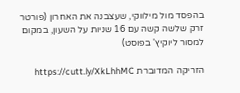בהפסד מול מילווקי, שעצבנה את האחרון (פורטר זרק שלשה קשה עם 16 שניות על השעון, במקום למסור ליוקיץ' בפוסט)

הזריקה המדוברת https://cutt.ly/XkLhhMC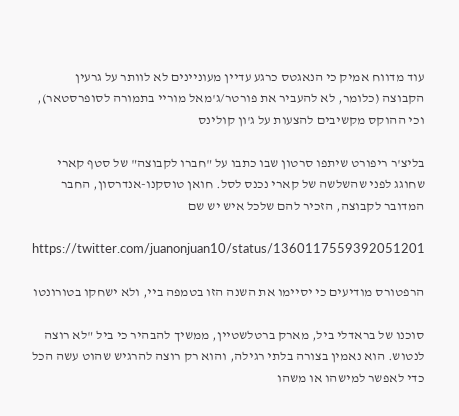עוד מדווח אמיק כי הנאגטס כרגע עדיין מעוניינים לא לוותר על גרעין הקבוצה (כלומר, לא להעביר את פורטר/ג'מאל מוריי בתמורה לסופרסטאר), וכי ההוקס מקשיבים להצעות על ג'ון קולינס

בליצ'ר ריפורט שיתפו סרטון שבו כתבו על "חברו לקבוצה" של סטף קארי שחוגג לפני שהשלשה של קארי נכנס לסל. חואן טוסקנו-אנדרסון, החבר המדובר לקבוצה, הזכיר להם שלכל איש יש שם

https://twitter.com/juanonjuan10/status/1360117559392051201

הרפטורס מודיעים כי יסיימו את השנה הזו בטמפה ביי, ולא ישחקו בטורונטו

סוכנו של בראדלי ביל, מארק ברטלשטיין, ממשיך להבהיר כי ביל "לא רוצה לנטוש. הוא נאמין בצורה בלתי רגילה, והוא רק רוצה להרגיש שהוט עשה הכל כדי לאפשר למישהו או משהו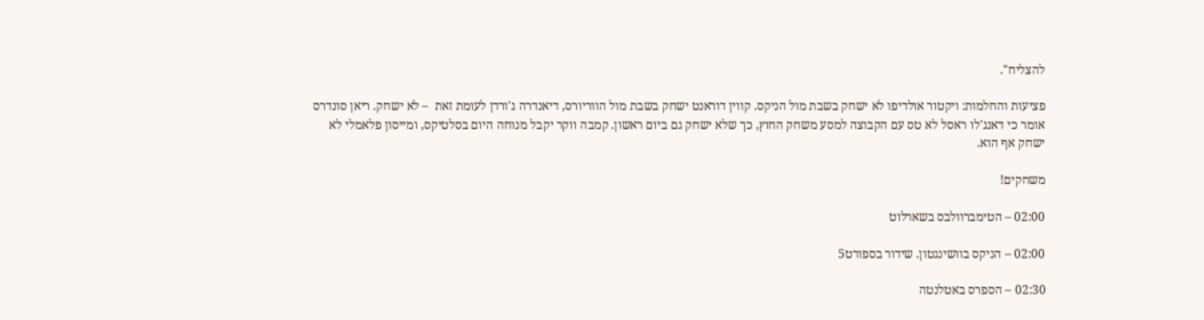להצליח".

פציעות והחלמות: ויקטור אולדיפו לא ישחק בשבת מול הניקס. קווין דוראנט ישחק בשבת מול הווריורס, דיאנדרה ג'ורדן לעומת זאת  – לא ישחק. ריאן סונדרס אומר כי דאנג'לו ראסל לא טס עם הקבוצה למסע משחק החוץ, כך שלא ישחק גם ביום ראשון. קמבה ווקר יקבל מנוחה היום בסלטיקס, ומייסון פלאמלי לא ישחק אף הוא.

משחקים!

02:00 – הטימברוולבס בשארלוט

02:00 – הניקס בוושינגטון. שידור בספורט5

02:30 – הספרס באטלנטה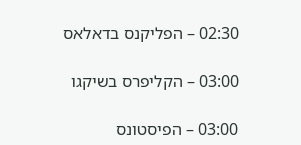02:30 – הפליקנס בדאלאס

03:00 – הקליפרס בשיקגו

03:00 – הפיסטונס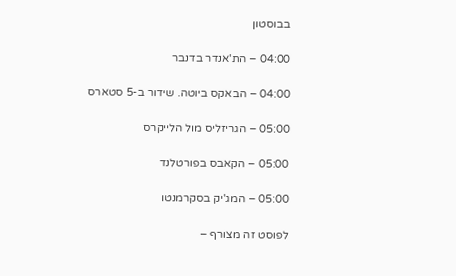בבוסטון

04:00 – הת'אנדר בדנבר

04:00 – הבאקס ביוטה. שידור ב-5 סטארס

05:00 – הגריזליס מול הלייקרס

05:00 – הקאבס בפורטלנד

05:00 – המג'יק בסקרמנטו

לפוסט זה מצורף –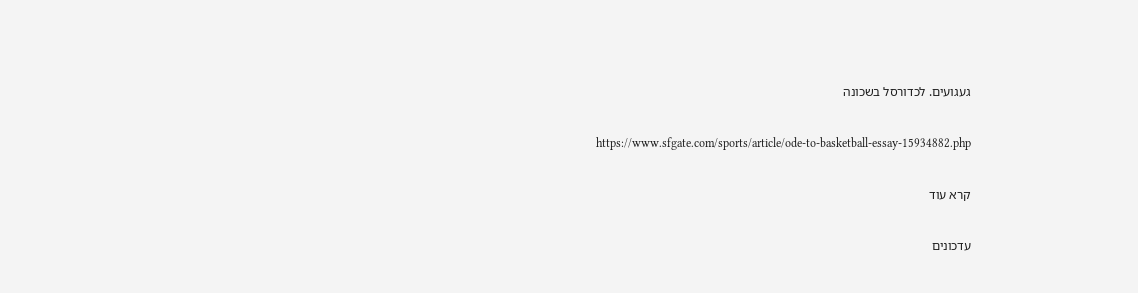געגועים. לכדורסל בשכונה

https://www.sfgate.com/sports/article/ode-to-basketball-essay-15934882.php

קרא עוד

עדכונים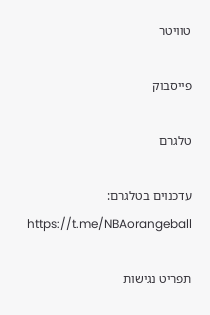טוויטר

פייסבוק

טלגרם

עדכנוים בטלגרם:
https://t.me/NBAorangeball

תפריט נגישות